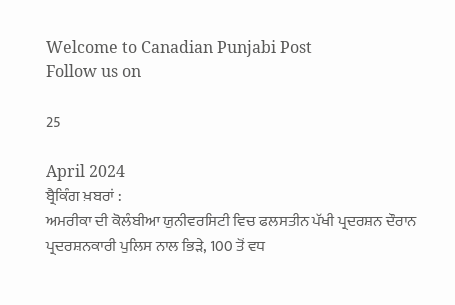Welcome to Canadian Punjabi Post
Follow us on

25

April 2024
ਬ੍ਰੈਕਿੰਗ ਖ਼ਬਰਾਂ :
ਅਮਰੀਕਾ ਦੀ ਕੋਲੰਬੀਆ ਯੁਨੀਵਰਸਿਟੀ ਵਿਚ ਫਲਸਤੀਨ ਪੱਖੀ ਪ੍ਰਦਰਸ਼ਨ ਦੌਰਾਨ ਪ੍ਰਦਰਸ਼ਨਕਾਰੀ ਪੁਲਿਸ ਨਾਲ ਭਿੜੇ, 100 ਤੋਂ ਵਧ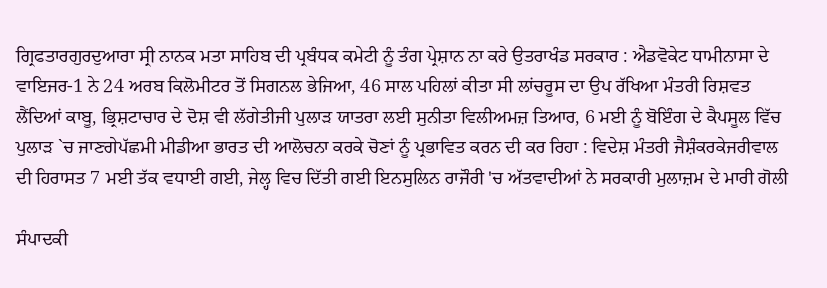ਗ੍ਰਿਫਤਾਰਗੁਰਦੁਆਰਾ ਸ੍ਰੀ ਨਾਨਕ ਮਤਾ ਸਾਹਿਬ ਦੀ ਪ੍ਰਬੰਧਕ ਕਮੇਟੀ ਨੂੰ ਤੰਗ ਪ੍ਰੇਸ਼ਾਨ ਨਾ ਕਰੇ ਉਤਰਾਖੰਡ ਸਰਕਾਰ : ਐਡਵੋਕੇਟ ਧਾਮੀਨਾਸਾ ਦੇ ਵਾਇਜਰ-1 ਨੇ 24 ਅਰਬ ਕਿਲੋਮੀਟਰ ਤੋਂ ਸਿਗਨਲ ਭੇਜਿਆ, 46 ਸਾਲ ਪਹਿਲਾਂ ਕੀਤਾ ਸੀ ਲਾਂਚਰੂਸ ਦਾ ਉਪ ਰੱਖਿਆ ਮੰਤਰੀ ਰਿਸ਼ਵਤ ਲੈਂਦਿਆਂ ਕਾਬੂ, ਭ੍ਰਿਸ਼ਟਾਚਾਰ ਦੇ ਦੋਸ਼ ਵੀ ਲੱਗੇਤੀਜੀ ਪੁਲਾੜ ਯਾਤਰਾ ਲਈ ਸੁਨੀਤਾ ਵਿਲੀਅਮਜ਼ ਤਿਆਰ, 6 ਮਈ ਨੂੰ ਬੋਇੰਗ ਦੇ ਕੈਪਸੂਲ ਵਿੱਚ ਪੁਲਾੜ `ਚ ਜਾਣਗੇਪੱਛਮੀ ਮੀਡੀਆ ਭਾਰਤ ਦੀ ਆਲੋਚਨਾ ਕਰਕੇ ਚੋਣਾਂ ਨੂੰ ਪ੍ਰਭਾਵਿਤ ਕਰਨ ਦੀ ਕਰ ਰਿਹਾ : ਵਿਦੇਸ਼ ਮੰਤਰੀ ਜੈਸ਼ੰਕਰਕੇਜਰੀਵਾਲ ਦੀ ਹਿਰਾਸਤ 7 ਮਈ ਤੱਕ ਵਧਾਈ ਗਈ, ਜੇਲ੍ਹ ਵਿਚ ਦਿੱਤੀ ਗਈ ਇਨਸੁਲਿਨ ਰਾਜੌਰੀ 'ਚ ਅੱਤਵਾਦੀਆਂ ਨੇ ਸਰਕਾਰੀ ਮੁਲਾਜ਼ਮ ਦੇ ਮਾਰੀ ਗੋਲੀ

ਸੰਪਾਦਕੀ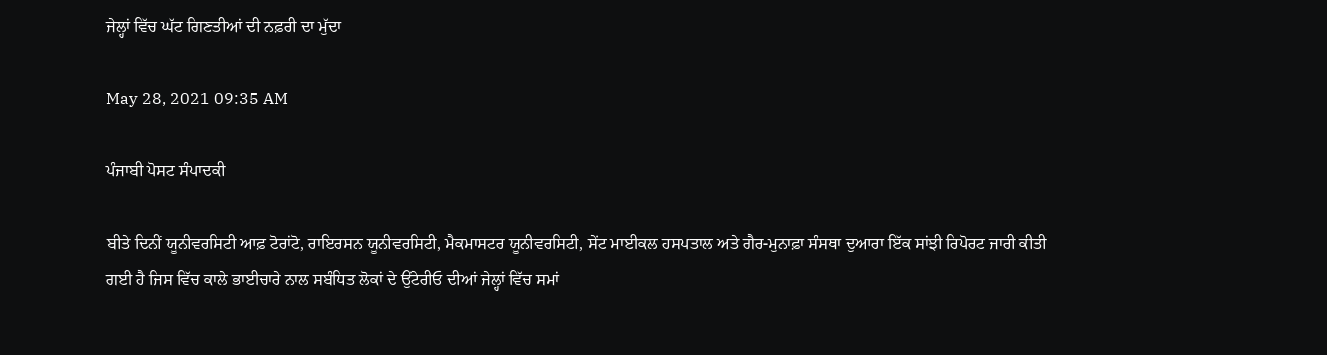ਜੇਲ੍ਹਾਂ ਵਿੱਚ ਘੱਟ ਗਿਣਤੀਆਂ ਦੀ ਨਫ਼ਰੀ ਦਾ ਮੁੱਦਾ

May 28, 2021 09:35 AM

ਪੰਜਾਬੀ ਪੋਸਟ ਸੰਪਾਦਕੀ

ਬੀਤੇ ਦਿਨੀਂ ਯੂਨੀਵਰਸਿਟੀ ਆਫ਼ ਟੋਰਾਂਟੋ, ਰਾਇਰਸਨ ਯੂਨੀਵਰਸਿਟੀ, ਮੈਕਮਾਸਟਰ ਯੂਨੀਵਰਸਿਟੀ, ਸੇਂਟ ਮਾਈਕਲ ਹਸਪਤਾਲ ਅਤੇ ਗੈਰ-ਮੁਨਾਫ਼ਾ ਸੰਸਥਾ ਦੁਆਰਾ ਇੱਕ ਸਾਂਝੀ ਰਿਪੋਰਟ ਜਾਰੀ ਕੀਤੀ ਗਈ ਹੈ ਜਿਸ ਵਿੱਚ ਕਾਲੇ ਭਾਈਚਾਰੇ ਨਾਲ ਸਬੰਧਿਤ ਲੋਕਾਂ ਦੇ ਉਂਟੇਰੀਓ ਦੀਆਂ ਜੇਲ੍ਹਾਂ ਵਿੱਚ ਸਮਾਂ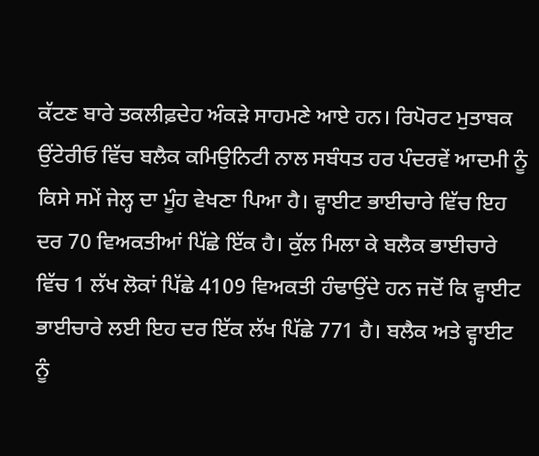ਕੱਟਣ ਬਾਰੇ ਤਕਲੀਫ਼ਦੇਹ ਅੰਕੜੇ ਸਾਹਮਣੇ ਆਏ ਹਨ। ਰਿਪੋਰਟ ਮੁਤਾਬਕ ਉਂਟੇਰੀਓ ਵਿੱਚ ਬਲੈਕ ਕਮਿਉਨਿਟੀ ਨਾਲ ਸਬੰਧਤ ਹਰ ਪੰਦਰਵੇਂ ਆਦਮੀ ਨੂੰ ਕਿਸੇ ਸਮੇਂ ਜੇਲ੍ਹ ਦਾ ਮੂੰਹ ਵੇਖਣਾ ਪਿਆ ਹੈ। ਵ੍ਹਾਈਟ ਭਾਈਚਾਰੇ ਵਿੱਚ ਇਹ ਦਰ 70 ਵਿਅਕਤੀਆਂ ਪਿੱਛੇ ਇੱਕ ਹੈ। ਕੁੱਲ ਮਿਲਾ ਕੇ ਬਲੈਕ ਭਾਈਚਾਰੇ ਵਿੱਚ 1 ਲੱਖ ਲੋਕਾਂ ਪਿੱਛੇ 4109 ਵਿਅਕਤੀ ਹੰਢਾਉਂਦੇ ਹਨ ਜਦੋਂ ਕਿ ਵ੍ਹਾਈਟ ਭਾਈਚਾਰੇ ਲਈ ਇਹ ਦਰ ਇੱਕ ਲੱਖ ਪਿੱਛੇ 771 ਹੈ। ਬਲੈਕ ਅਤੇ ਵ੍ਹਾਈਟ ਨੂੰ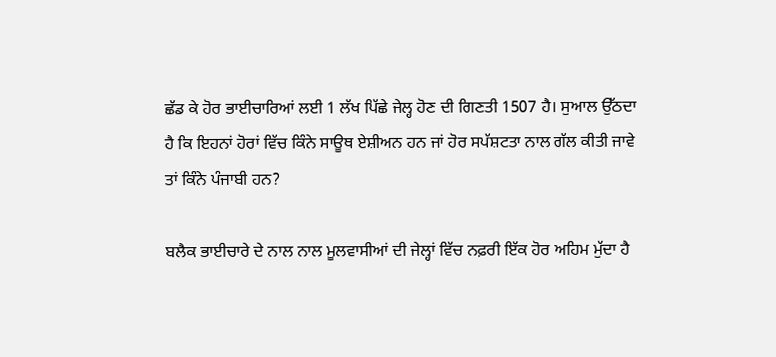ਛੱਡ ਕੇ ਹੋਰ ਭਾਈਚਾਰਿਆਂ ਲਈ 1 ਲੱਖ ਪਿੱਛੇ ਜੇਲ੍ਹ ਹੋਣ ਦੀ ਗਿਣਤੀ 1507 ਹੈ। ਸੁਆਲ ਉੱਠਦਾ ਹੈ ਕਿ ਇਹਨਾਂ ਹੋਰਾਂ ਵਿੱਚ ਕਿੰਨੇ ਸਾਊਥ ਏਸ਼ੀਅਨ ਹਨ ਜਾਂ ਹੋਰ ਸਪੱਸ਼ਟਤਾ ਨਾਲ ਗੱਲ ਕੀਤੀ ਜਾਵੇ ਤਾਂ ਕਿੰਨੇ ਪੰਜਾਬੀ ਹਨ?

ਬਲੈਕ ਭਾਈਚਾਰੇ ਦੇ ਨਾਲ ਨਾਲ ਮੂਲਵਾਸੀਆਂ ਦੀ ਜੇਲ੍ਹਾਂ ਵਿੱਚ ਨਫ਼ਰੀ ਇੱਕ ਹੋਰ ਅਹਿਮ ਮੁੱਦਾ ਹੈ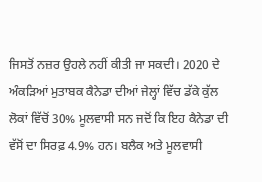ਜਿਸਤੋਂ ਨਜ਼ਰ ਉਹਲੇ ਨਹੀਂ ਕੀਤੀ ਜਾ ਸਕਦੀ। 2020 ਦੇ ਅੰਕੜਿਆਂ ਮੁਤਾਬਕ ਕੈਨੇਡਾ ਦੀਆਂ ਜੇਲ੍ਹਾਂ ਵਿੱਚ ਡੱਕੇ ਕੁੱਲ ਲੋਕਾਂ ਵਿੱਚੋਂ 30% ਮੂਲਵਾਸੀ ਸਨ ਜਦੋਂ ਕਿ ਇਹ ਕੈਨੇਡਾ ਦੀ ਵੱਸੋਂ ਦਾ ਸਿਰਫ਼ 4.9% ਹਨ। ਬਲੈਕ ਅਤੇ ਮੂਲਵਾਸੀ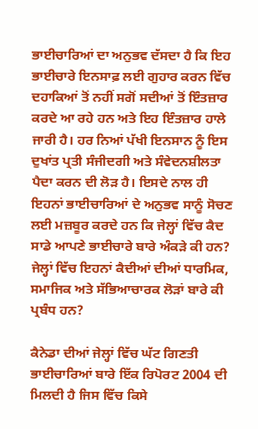ਭਾਈਚਾਰਿਆਂ ਦਾ ਅਨੁਭਵ ਦੱਸਦਾ ਹੈ ਕਿ ਇਹ ਭਾਈਚਾਰੇ ਇਨਸਾਫ਼ ਲਈ ਗੁਹਾਰ ਕਰਨ ਵਿੱਚ ਦਹਾਕਿਆਂ ਤੋਂ ਨਹੀਂ ਸਗੋਂ ਸਦੀਆਂ ਤੋਂ ਇੰਤਜ਼ਾਰ ਕਰਦੇ ਆ ਰਹੇ ਹਨ ਅਤੇ ਇਹ ਇੰਤਜ਼ਾਰ ਹਾਲੇ ਜਾਰੀ ਹੈ। ਹਰ ਨਿਆਂ ਪੱਖੀ ਇਨਸਾਨ ਨੂੰ ਇਸ ਦੁਖਾਂਤ ਪ੍ਰਤੀ ਸੰਜੀਦਗੀ ਅਤੇ ਸੰਵੇਦਨਸ਼ੀਲਤਾ ਪੈਦਾ ਕਰਨ ਦੀ ਲੋੜ ਹੈ। ਇਸਦੇ ਨਾਲ ਹੀ ਇਹਨਾਂ ਭਾਈਚਾਰਿਆਂ ਦੇ ਅਨੁਭਵ ਸਾਨੂੰ ਸੋਚਣ ਲਈ ਮਜ਼ਬੂਰ ਕਰਦੇ ਹਨ ਕਿ ਜੇਲ੍ਹਾਂ ਵਿੱਚ ਕੈਦ ਸਾਡੇ ਆਪਣੇ ਭਾਈਚਾਰੇ ਬਾਰੇ ਅੰਕੜੇ ਕੀ ਹਨ? ਜੇਲ੍ਹਾਂ ਵਿੱਚ ਇਹਨਾਂ ਕੈਦੀਆਂ ਦੀਆਂ ਧਾਰਮਿਕ, ਸਮਾਜਿਕ ਅਤੇ ਸੱਭਿਆਚਾਰਕ ਲੋੜਾਂ ਬਾਰੇ ਕੀ ਪ੍ਰਬੰਧ ਹਨ?

ਕੈਨੇਡਾ ਦੀਆਂ ਜੇਲ੍ਹਾਂ ਵਿੱਚ ਘੱਟ ਗਿਣਤੀ ਭਾਈਚਾਰਿਆਂ ਬਾਰੇ ਇੱਕ ਰਿਪੋਰਟ 2004 ਦੀ ਮਿਲਦੀ ਹੈ ਜਿਸ ਵਿੱਚ ਕਿਸੇ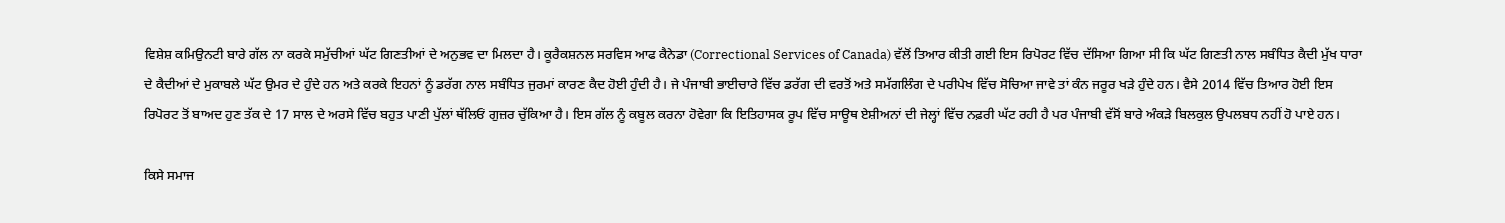ਵਿਸ਼ੇਸ਼ ਕਮਿਉਨਟੀ ਬਾਰੇ ਗੱਲ ਨਾ ਕਰਕੇ ਸਮੁੱਚੀਆਂ ਘੱਟ ਗਿਣਤੀਆਂ ਦੇ ਅਨੁਭਵ ਦਾ ਮਿਲਦਾ ਹੈ। ਕੂਰੈਕਸ਼ਨਲ ਸਰਵਿਸ ਆਫ ਕੈਨੇਡਾ (Correctional Services of Canada) ਵੱਲੋਂ ਤਿਆਰ ਕੀਤੀ ਗਈ ਇਸ ਰਿਪੋਰਟ ਵਿੱਚ ਦੱਸਿਆ ਗਿਆ ਸੀ ਕਿ ਘੱਟ ਗਿਣਤੀ ਨਾਲ ਸਬੰਧਿਤ ਕੈਦੀ ਮੁੱਖ ਧਾਰਾ ਦੇ ਕੈਦੀਆਂ ਦੇ ਮੁਕਾਬਲੇ ਘੱਟ ਉਮਰ ਦੇ ਹੁੰਦੇ ਹਨ ਅਤੇ ਕਰਕੇ ਇਹਨਾਂ ਨੂੰ ਡਰੱਗ ਨਾਲ ਸਬੰਧਿਤ ਜੁਰਮਾਂ ਕਾਰਣ ਕੈਦ ਹੋਈ ਹੁੰਦੀ ਹੈ। ਜੇ ਪੰਜਾਬੀ ਭਾਈਚਾਰੇ ਵਿੱਚ ਡਰੱਗ ਦੀ ਵਰਤੋਂ ਅਤੇ ਸਮੱਗਲਿੰਗ ਦੇ ਪਰੀਪੇਖ ਵਿੱਚ ਸੋਚਿਆ ਜਾਵੇ ਤਾਂ ਕੰਨ ਜਰੂਰ ਖੜੇ ਹੁੰਦੇ ਹਨ। ਵੈਸੇ 2014 ਵਿੱਚ ਤਿਆਰ ਹੋਈ ਇਸ ਰਿਪੋਰਟ ਤੋਂ ਬਾਅਦ ਹੁਣ ਤੱਕ ਦੇ 17 ਸਾਲ ਦੇ ਅਰਸੇ ਵਿੱਚ ਬਹੁਤ ਪਾਣੀ ਪੁੱਲਾਂ ਥੱਲਿਓਂ ਗੁਜ਼ਰ ਚੁੱਕਿਆ ਹੈ। ਇਸ ਗੱਲ ਨੂੰ ਕਬੂਲ ਕਰਨਾ ਹੋਵੇਗਾ ਕਿ ਇਤਿਹਾਸਕ ਰੂਪ ਵਿੱਚ ਸਾਊਥ ਏਸ਼ੀਅਨਾਂ ਦੀ ਜੇਲ੍ਹਾਂ ਵਿੱਚ ਨਫ਼ਰੀ ਘੱਟ ਰਹੀ ਹੈ ਪਰ ਪੰਜਾਬੀ ਵੱਸੋਂ ਬਾਰੇ ਅੰਕੜੇ ਬਿਲਕੁਲ ਉਪਲਬਧ ਨਹੀਂ ਹੋ ਪਾਏ ਹਨ।

ਕਿਸੇ ਸਮਾਜ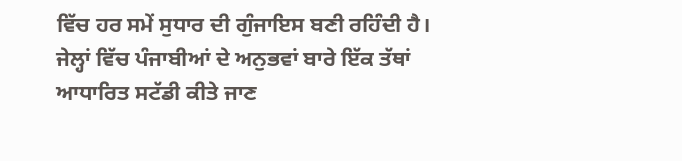ਵਿੱਚ ਹਰ ਸਮੇਂ ਸੁਧਾਰ ਦੀ ਗੁੰਜਾਇਸ ਬਣੀ ਰਹਿੰਦੀ ਹੈ। ਜੇਲ੍ਹਾਂ ਵਿੱਚ ਪੰਜਾਬੀਆਂ ਦੇ ਅਨੁਭਵਾਂ ਬਾਰੇ ਇੱਕ ਤੱਥਾਂ ਆਧਾਰਿਤ ਸਟੱਡੀ ਕੀਤੇ ਜਾਣ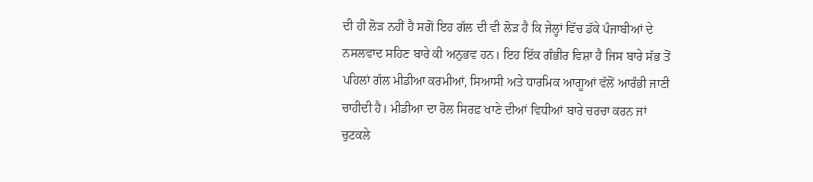ਦੀ ਹੀ ਲੋੜ ਨਹੀਂ ਹੈ ਸਗੋਂ ਇਹ ਗੱਲ ਦੀ ਵੀ ਲੋੜ ਹੈ ਕਿ ਜੇਲ੍ਹਾਂ ਵਿੱਚ ਡੱਕੇ ਪੰਜਾਬੀਆਂ ਦੇ ਨਸਲਵਾਦ ਸਹਿਣ ਬਾਰੇ ਕੀ ਅਨੁਭਵ ਹਨ। ਇਹ ਇੱਕ ਗੰਭੀਰ ਵਿਸ਼ਾ ਹੈ ਜਿਸ ਬਾਰੇ ਸੱਭ ਤੋਂ ਪਹਿਲਾਂ ਗੱਲ ਮੀਡੀਆ ਕਰਮੀਆਂ, ਸਿਆਸੀ ਅਤੇ ਧਾਰਮਿਕ ਆਗੂਆਂ ਵੱਲੋਂ ਆਰੰਭੀ ਜਾਣੀ ਚਾਹੀਦੀ ਹੈ। ਮੀਡੀਆ ਦਾ ਰੋਲ ਸਿਰਫ਼ ਖਾਣੇ ਦੀਆਂ ਵਿਧੀਆਂ ਬਾਰੇ ਚਰਚਾ ਕਰਨ ਜਾਂ ਚੁਟਕਲੇ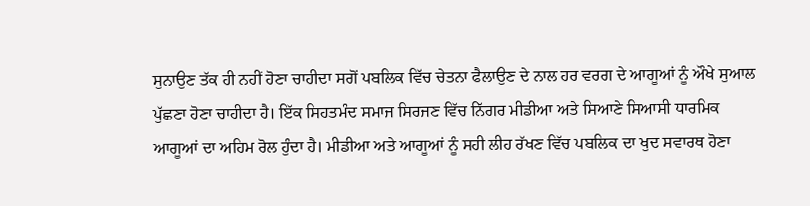ਸੁਨਾਉਣ ਤੱਕ ਹੀ ਨਹੀਂ ਹੋਣਾ ਚਾਹੀਦਾ ਸਗੋਂ ਪਬਲਿਕ ਵਿੱਚ ਚੇਤਨਾ ਫੈਲਾਉਣ ਦੇ ਨਾਲ ਹਰ ਵਰਗ ਦੇ ਆਗੂਆਂ ਨੂੰ ਔਖੇ ਸੁਆਲ ਪੁੱਛਣਾ ਹੋਣਾ ਚਾਹੀਦਾ ਹੈ। ਇੱਕ ਸਿਹਤਮੰਦ ਸਮਾਜ ਸਿਰਜਣ ਵਿੱਚ ਨਿੱਗਰ ਮੀਡੀਆ ਅਤੇ ਸਿਆਣੇ ਸਿਆਸੀ ਧਾਰਮਿਕ ਆਗੂਆਂ ਦਾ ਅਹਿਮ ਰੋਲ ਹੁੰਦਾ ਹੈ। ਮੀਡੀਆ ਅਤੇ ਆਗੂਆਂ ਨੂੰ ਸਹੀ ਲੀਹ ਰੱਖਣ ਵਿੱਚ ਪਬਲਿਕ ਦਾ ਖੁਦ ਸਵਾਰਥ ਹੋਣਾ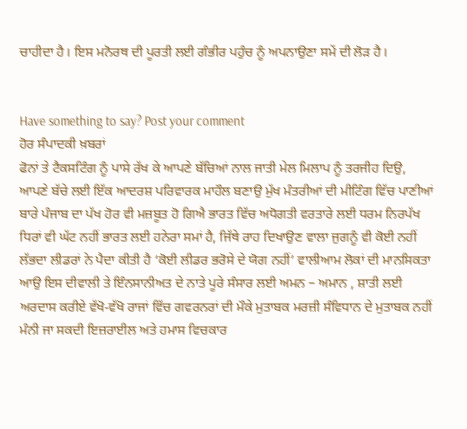ਚਾਹੀਦਾ ਹੈ। ਇਸ ਮਨੋਰਥ ਦੀ ਪੂਰਤੀ ਲਈ ਗੰਭੀਰ ਪਹੁੰਚ ਨੂੰ ਅਪਨਾਉਣਾ ਸਮੇਂ ਦੀ ਲੋੜ ਹੈ।


Have something to say? Post your comment
ਹੋਰ ਸੰਪਾਦਕੀ ਖ਼ਬਰਾਂ
ਫੋਨਾਂ ਤੇ ਟੈਕਸਟਿੰਗ ਨੂੰ ਪਾਸੇ ਰੱਖ ਕੇ ਆਪਣੇ ਬੱਚਿਆਂ ਨਾਲ ਜਾਤੀ ਮੇਲ ਮਿਲਾਪ ਨੂੰ ਤਰਜੀਹ ਦਿਉ, ਆਪਣੇ ਬੱਚੇ ਲਈ ਇੱਕ ਆਦਰਸ਼ ਪਰਿਵਾਰਕ ਮਾਹੌਲ ਬਣਾਉ ਮੁੱਖ ਮੰਤਰੀਆਂ ਦੀ ਮੀਟਿੰਗ ਵਿੱਚ ਪਾਣੀਆਂ ਬਾਰੇ ਪੰਜਾਬ ਦਾ ਪੱਖ ਹੋਰ ਵੀ ਮਜ਼ਬੂਤ ਹੋ ਗਿਐ ਭਾਰਤ ਵਿੱਚ ਅਧੋਗਤੀ ਵਰਤਾਰੇ ਲਈ ਧਰਮ ਨਿਰਪੱਖ ਧਿਰਾਂ ਵੀ ਘੱਟ ਨਹੀਂ ਭਾਰਤ ਲਈ ਹਨੇਰਾ ਸਮਾਂ ਹੈ, ਜਿੱਥੇ ਰਾਹ ਦਿਖਾਉਣ ਵਾਲਾ ਜੁਗਨੂੰ ਵੀ ਕੋਈ ਨਹੀਂ ਲੱਭਦਾ ਲੀਡਰਾਂ ਨੇ ਪੈਦਾ ਕੀਤੀ ਹੈ ‘ਕੋਈ ਲੀਡਰ ਭਰੋਸੇ ਦੇ ਯੋਗ ਨਹੀਂ’ ਵਾਲੀਆਮ ਲੋਕਾਂ ਦੀ ਮਾਨਸਿਕਤਾ ਆਉ ਇਸ ਦੀਵਾਲੀ ਤੇ ਇੰਨਸਾਨੀਅਤ ਦੇ ਨਾਤੇ ਪੂਰੇ ਸੰਸਾਰ ਲਈ ਅਮਨ – ਅਮਾਨ , ਸ਼ਾਤੀ ਲਈ ਅਰਦਾਸ ਕਰੀਏ ਵੱਖੋ-ਵੱਖੋ ਰਾਜਾਂ ਵਿੱਚ ਗਵਰਨਰਾਂ ਦੀ ਮੌਕੇ ਮੁਤਾਬਕ ਮਰਜ਼ੀ ਸੰਵਿਧਾਨ ਦੇ ਮੁਤਾਬਕ ਨਹੀਂ ਮੰਨੀ ਜਾ ਸਕਦੀ ਇਜ਼ਰਾਈਲ ਅਤੇ ਹਮਾਸ ਵਿਚਕਾਰ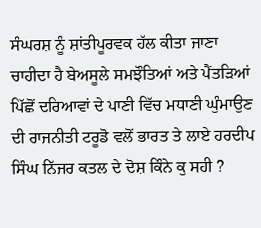ਸੰਘਰਸ਼ ਨੂੰ ਸ਼ਾਂਤੀਪੂਰਵਕ ਹੱਲ ਕੀਤਾ ਜਾਣਾ ਚਾਹੀਦਾ ਹੈ ਬੇਅਸੂਲੇ ਸਮਝੌਤਿਆਂ ਅਤੇ ਪੈਂਤੜਿਆਂ ਪਿੱਛੋਂ ਦਰਿਆਵਾਂ ਦੇ ਪਾਣੀ ਵਿੱਚ ਮਧਾਣੀ ਘੁੰਮਾਉਣ ਦੀ ਰਾਜਨੀਤੀ ਟਰੂਡੋ ਵਲੋਂ ਭਾਰਤ ਤੇ ਲਾਏ ਹਰਦੀਪ ਸਿੰਘ ਨਿੱਜਰ ਕਤਲ ਦੇ ਦੋਸ਼ ਕਿੰਨੇ ਕੁ ਸਹੀ ?